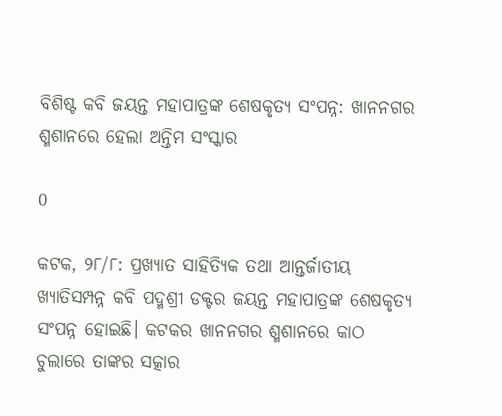ବିଶିଷ୍ଟ କବି ଜୟନ୍ତ ମହାପାତ୍ରଙ୍କ ଶେଷକୃତ୍ୟ ସଂପନ୍ନ: ଖାନନଗର ଶ୍ମଶାନରେ ହେଲା ଅନ୍ତିମ ସଂସ୍କାର

0

କଟକ, ୨୮/୮: ପ୍ରଖ୍ୟାତ ସାହିତ୍ୟିକ ତଥା ଆନ୍ତର୍ଜାତୀୟ ଖ୍ୟାତିସମ୍ପନ୍ନ କବି ପଦ୍ମଶ୍ରୀ ଡକ୍ଟର ଜୟନ୍ତ ମହାପାତ୍ରଙ୍କ ଶେଷକୃତ୍ୟ ସଂପନ୍ନ ହୋଇଛି। କଟକର ଖାନନଗର ଶ୍ମଶାନରେ କାଠ ଚୁଲାରେ ତାଙ୍କର ସତ୍କାର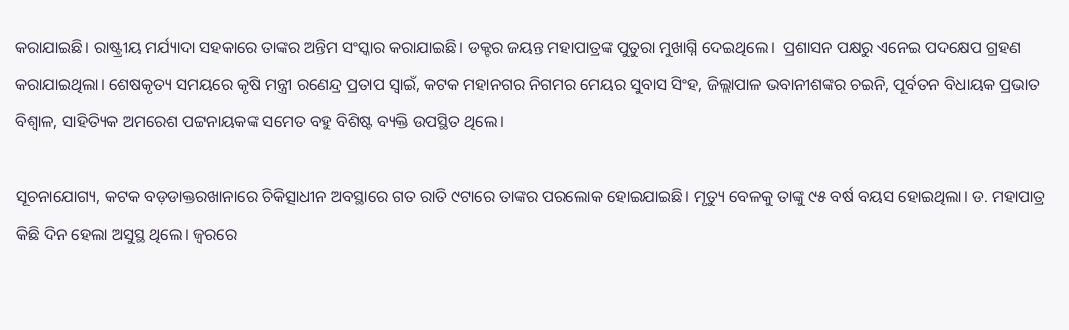କରାଯାଇଛି। ରାଷ୍ଟ୍ରୀୟ ମର୍ଯ୍ୟାଦା ସହକାରେ ତାଙ୍କର ଅନ୍ତିମ ସଂସ୍କାର କରାଯାଇଛି। ଡକ୍ଟର ଜୟନ୍ତ ମହାପାତ୍ରଙ୍କ ପୁତୁରା ମୁଖାଗ୍ନି ଦେଇଥିଲେ।  ପ୍ରଶାସନ ପକ୍ଷରୁ ଏନେଇ ପଦକ୍ଷେପ ଗ୍ରହଣ କରାଯାଇଥିଲା। ଶେଷକୃତ୍ୟ ସମୟରେ କୃଷି ମନ୍ତ୍ରୀ ରଣେନ୍ଦ୍ର ପ୍ରତାପ ସ୍ବାଇଁ, କଟକ ମହାନଗର ନିଗମର ମେୟର ସୁବାସ ସିଂହ, ଜିଲ୍ଲାପାଳ ଭବାନୀଶଙ୍କର ଚଇନି, ପୂର୍ବତନ ବିଧାୟକ ପ୍ରଭାତ ବିଶ୍ବାଳ, ସାହିତ୍ୟିକ ଅମରେଶ ପଟ୍ଟନାୟକଙ୍କ ସମେତ ବହୁ ବିଶିଷ୍ଟ ବ୍ୟକ୍ତି ଉପସ୍ଥିତ ଥିଲେ।

ସୂଚନାଯୋଗ୍ୟ, କଟକ ବଡ଼ଡାକ୍ତରଖାନାରେ ଚିକିତ୍ସାଧୀନ ଅବସ୍ଥାରେ ଗତ ରାତି ୯ଟାରେ ତାଙ୍କର ପରଲୋକ ହୋଇଯାଇଛି। ମୃତ୍ୟୁ ବେଳକୁ ତାଙ୍କୁ ୯୫ ବର୍ଷ ବୟସ ହୋଇଥିଲା। ଡ. ମହାପାତ୍ର କିଛି ଦିନ ହେଲା ଅସୁସ୍ଥ ଥିଲେ। ଜ୍ବରରେ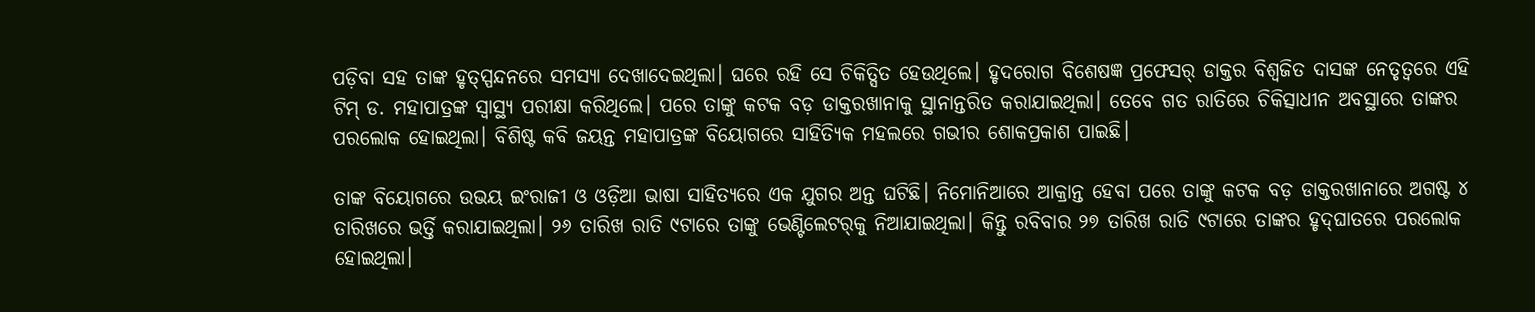ପଡ଼ିବା ସହ ତାଙ୍କ ହୃତ୍ସ୍ପନ୍ଦନରେ ସମସ୍ୟା ଦେଖାଦେଇଥିଲା। ଘରେ ରହି ସେ ଚିକିତ୍ସିତ ହେଉଥିଲେ। ହୃଦରୋଗ ବିଶେଷଜ୍ଞ ପ୍ରଫେସର୍ ଡାକ୍ତର ବିଶ୍ୱଜିତ ଦାସଙ୍କ ନେତୃତ୍ବରେ ଏହି ଟିମ୍ ଡ. ମହାପାତ୍ରଙ୍କ ସ୍ବାସ୍ଥ୍ୟ ପରୀକ୍ଷା କରିଥିଲେ। ପରେ ତାଙ୍କୁ କଟକ ବଡ଼ ଡାକ୍ତରଖାନାକୁ ସ୍ଥାନାନ୍ତରିତ କରାଯାଇଥିଲା। ତେବେ ଗତ ରାତିରେ ଚିକିତ୍ସାଧୀନ ଅବସ୍ଥାରେ ତାଙ୍କର ପରଲୋକ ହୋଇଥିଲା। ବିଶିଷ୍ଟ କବି ଜୟନ୍ତ ମହାପାତ୍ରଙ୍କ ବିୟୋଗରେ ସାହିତ୍ୟିକ ମହଲରେ ଗଭୀର ଶୋକପ୍ରକାଶ ପାଇଛି।

ତାଙ୍କ ବିୟୋଗରେ ଉଭୟ ଇଂରାଜୀ ଓ ଓଡ଼ିଆ ଭାଷା ସାହିତ୍ୟରେ ଏକ ଯୁଗର ଅନ୍ତ ଘଟିଛି। ନିମୋନିଆରେ ଆକ୍ରାନ୍ତ ହେବା ପରେ ତାଙ୍କୁ କଟକ ବଡ଼ ଡାକ୍ତରଖାନାରେ ଅଗଷ୍ଟ ୪ ତାରିଖରେ ଭର୍ତ୍ତି କରାଯାଇଥିଲା। ୨୬ ତାରିଖ ରାତି ୯ଟାରେ ତାଙ୍କୁ ଭେଣ୍ଟିଲେଟର୍‌କୁ ନିଆଯାଇଥିଲା। କିନ୍ତୁ ରବିବାର ୨୭ ତାରିଖ ରାତି ୯ଟାରେ ତାଙ୍କର ହୃଦ୍‌ଘାତରେ ପରଲୋକ ହୋଇଥିଲା।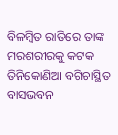ବିଳମ୍ବିତ ରାତିରେ ତାଙ୍କ ମରଶରୀରକୁ କଟକ ତିନିକୋଣିଆ ବଗିଚାସ୍ଥିତ ବାସଭବନ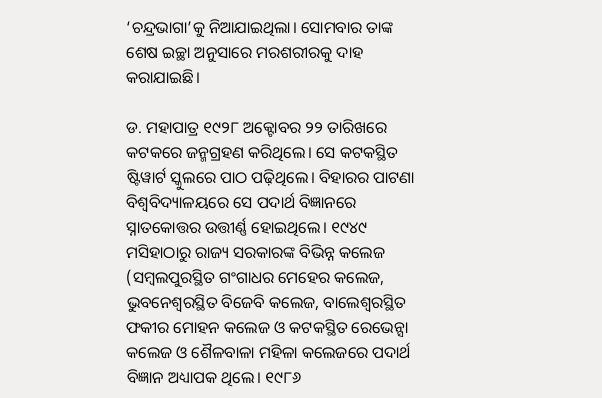‘ଚନ୍ଦ୍ରଭାଗା’କୁ ନିଆଯାଇଥିଲା। ସୋମବାର ତାଙ୍କ ଶେଷ ଇଚ୍ଛା ଅନୁସାରେ ମରଶରୀରକୁ ଦାହ କରାଯାଇଛି।

ଡ. ମହାପାତ୍ର ୧୯୨୮ ଅକ୍ଟୋବର ୨୨ ତାରିଖରେ କଟକରେ ଜନ୍ମଗ୍ରହଣ କରିଥିଲେ। ସେ କଟକସ୍ଥିତ ଷ୍ଟିୱାର୍ଟ ସ୍କୁଲରେ ପାଠ ପଢ଼ିଥିଲେ। ବିହାରର ପାଟଣା ବିଶ୍ବବିଦ୍ୟାଳୟରେ ସେ ପଦାର୍ଥ ବିଜ୍ଞାନରେ ସ୍ନାତକୋତ୍ତର ଉତ୍ତୀର୍ଣ୍ଣ ହୋଇଥିଲେ। ୧୯୪୯ ମସିହାଠାରୁ ରାଜ୍ୟ ସରକାରଙ୍କ ବିଭିନ୍ନ କଲେଜ (ସମ୍ବଲପୁରସ୍ଥିତ ଗଂଗାଧର ମେହେର କଲେଜ, ଭୁବନେଶ୍ବରସ୍ଥିତ ବିଜେବି କଲେଜ, ବାଲେଶ୍ବରସ୍ଥିତ ଫକୀର ମୋହନ କଲେଜ ଓ କଟକସ୍ଥିତ ରେଭେନ୍ସା କଲେଜ ଓ ଶୈଳବାଳା ମହିଳା କଲେଜରେ ପଦାର୍ଥ ବିଜ୍ଞାନ ଅଧ୍ୟାପକ ଥିଲେ। ୧୯୮୬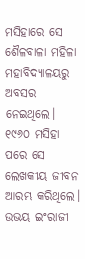ମସିହାରେ ସେ ଶୈଳବାଳା ମହିଳା ମହାବିଦ୍ୟାଳୟରୁ ଅବସର ନେଇଥିଲେ। ୧୯୬୦ ମସିହା ପରେ ସେ ଲେଖକୀୟ ଜୀବନ ଆରମ୍ଭ କରିଥିଲେ। ଉଭୟ ଇଂରାଜୀ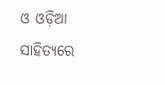ଓ ଓଡ଼ିଆ ସାହିତ୍ୟରେ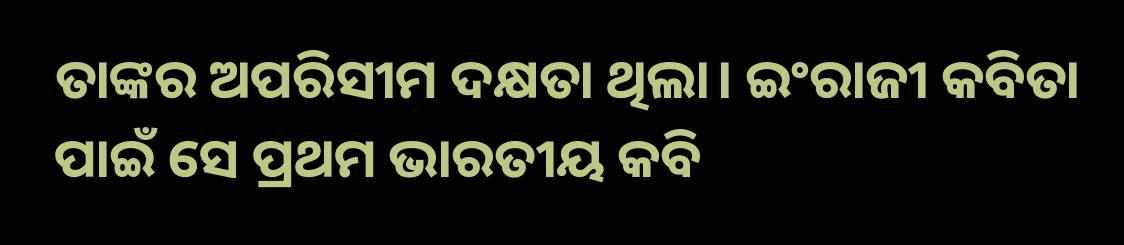ତାଙ୍କର ଅପରିସୀମ ଦକ୍ଷତା ଥିଲା। ଇଂରାଜୀ କବିତା ପାଇଁ ସେ ପ୍ରଥମ ଭାରତୀୟ କବି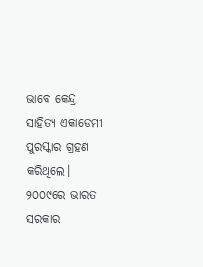ଭାବେ ‌କେନ୍ଦ୍ର ସାହିତ୍ୟ ଏକାଡେମୀ ପୁରସ୍କାର ଗ୍ରହଣ କରିଥିଲେ। ୨୦୦‌୯ରେ ଭାରତ ସରକାର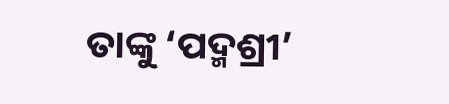ତାଙ୍କୁ ‘ପଦ୍ମଶ୍ରୀ’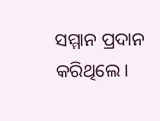ସମ୍ମାନ ପ୍ରଦାନ କରିଥିଲେ।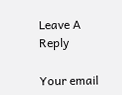Leave A Reply

Your email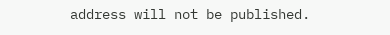address will not be published.